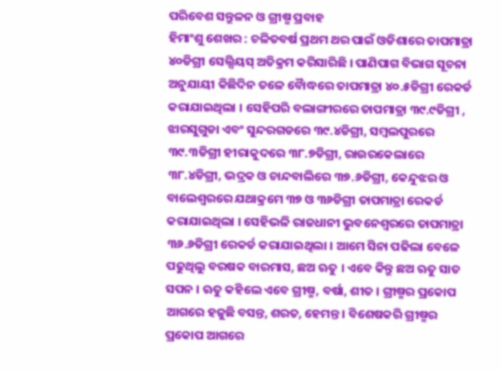ପରିବେଶ ସନ୍ତୁଳନ ଓ ଗ୍ରୀଷ୍ମ ପ୍ରବାହ
ହିମାଂଶୁ ଶେଖର : ଚଳିତବର୍ଷ ପ୍ରଥମ ଥର ପାଇଁ ଓଡିଶାରେ ତାପମାତ୍ରା ୪୦ଡିଗ୍ରୀ ସେଲ୍ସିୟସ୍ ଅତିକ୍ରମ କରିସାରିଛି । ପାଣିପାଗ ବିଭାଗ ସୂଚନା ଅନୁଯାୟୀ କିଛିଦିନ ତଳେ ବୈାଦ୍ଧରେ ତାପମାତ୍ରା ୪୦.୫ଡିଗ୍ରୀ ରେକର୍ଡ କରାଯାଇଥିଲା । ସେହିପରି ବଲାଙ୍ଗୀରରେ ତାପମାତ୍ରା ୩୯.୯ଡିଗ୍ରୀ , ଝାରସୁଗୁଡା ଏବଂ ସୁନ୍ଦରଗଡରେ ୩୯.୪ଡିଗ୍ରୀ, ସମ୍ବଲପୁରରେ ୩୯.୩ଡିଗ୍ରୀ ହୀରାକୁଦରେ ୩୮.୭ଡିଗ୍ରୀ, ରାଉରକେଲାରେ ୩୮.୪ଡିଗ୍ରୀ, ଭଦ୍ରକ ଓ ଚାନ୍ଦବାଲିରେ ୩୭.୬ଡିଗ୍ରୀ, କେନ୍ଦୁଝର ଓ ବାଲେଶ୍ୱରରେ ଯଥାକ୍ରମେ ୩୭ ଓ ୩୬ଡିଗ୍ରୀ ତାପମାତ୍ରା ରେକର୍ଡ କରାଯାଇଥିଲା । ସେହିଭଳି ରାଜଧାନୀ ଭୁବନେଶ୍ୱରରେ ତାପମାତ୍ରା ୩୬.୬ଡିଗ୍ରୀ ରେକର୍ଡ କରାଯାଇଥିଲା । ଆମେ ସିନା ପଢିଲା ବେଳେ ପଢୁଥିଲୁ ବରଷକ ବାରମାସ, ଛଅ ଋତୁ । ଏବେ କିନ୍ତୁ ଛଅ ଋତୁ ସାତ ସପନ । ଋତୁ କହିଲେ ଏବେ ଗ୍ରୀଷ୍ମ, ବର୍ଷା, ଶୀତ । ଗ୍ରୀଷ୍ମର ପ୍ରକୋପ ଆଗରେ ହଜୁଛି ବସନ୍ତ, ଶରତ, ହେମନ୍ତ । ବିଶେଷକରି ଗ୍ରୀଷ୍ମର ପ୍ରକୋପ ଆଗରେ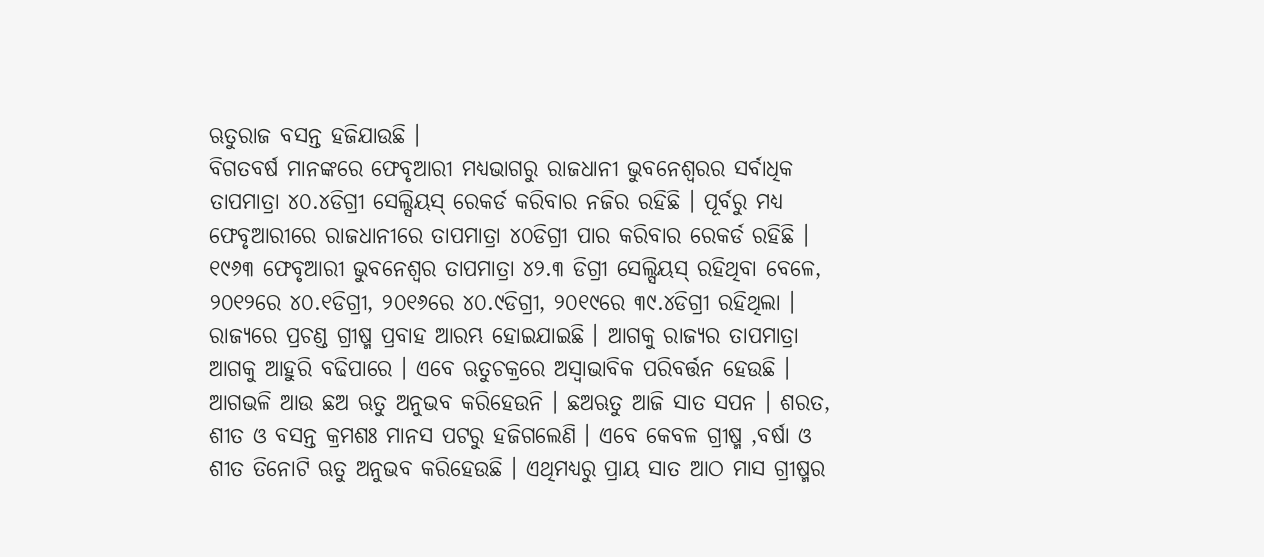ଋତୁରାଜ ବସନ୍ତ ହଜିଯାଉଛି ।
ବିଗତବର୍ଷ ମାନଙ୍କରେ ଫେବୃଆରୀ ମଧ୍ୟଭାଗରୁ ରାଜଧାନୀ ଭୁବନେଶ୍ୱରର ସର୍ବାଧିକ ତାପମାତ୍ରା ୪୦.୪ଡିଗ୍ରୀ ସେଲ୍ସିୟସ୍ ରେକର୍ଡ କରିବାର ନଜିର ରହିଛି । ପୂର୍ବରୁ ମଧ୍ୟ ଫେବୃଆରୀରେ ରାଜଧାନୀରେ ତାପମାତ୍ରା ୪୦ଡିଗ୍ରୀ ପାର କରିବାର ରେକର୍ଡ ରହିଛି । ୧୯୬୩ ଫେବୃଆରୀ ଭୁବନେଶ୍ୱର ତାପମାତ୍ରା ୪୨.୩ ଡିଗ୍ରୀ ସେଲ୍ସିୟସ୍ ରହିଥିବା ବେଳେ, ୨୦୧୨ରେ ୪୦.୧ଡିଗ୍ରୀ, ୨୦୧୬ରେ ୪୦.୯ଡିଗ୍ରୀ, ୨୦୧୯ରେ ୩୯.୪ଡିଗ୍ରୀ ରହିଥିଲା । ରାଜ୍ୟରେ ପ୍ରଚଣ୍ଡ ଗ୍ରୀଷ୍ମ ପ୍ରବାହ ଆରମ୍ଭ ହୋଇଯାଇଛି । ଆଗକୁ ରାଜ୍ୟର ତାପମାତ୍ରା ଆଗକୁ ଆହୁରି ବଢିପାରେ । ଏବେ ଋତୁଚକ୍ରରେ ଅସ୍ୱାଭାବିକ ପରିବର୍ତ୍ତନ ହେଉଛି । ଆଗଭଳି ଆଉ ଛଅ ଋତୁ ଅନୁଭବ କରିହେଉନି । ଛଅଋତୁ ଆଜି ସାତ ସପନ । ଶରତ, ଶୀତ ଓ ବସନ୍ତ କ୍ରମଶଃ ମାନସ ପଟରୁ ହଜିଗଲେଣି । ଏବେ କେବଳ ଗ୍ରୀଷ୍ମ ,ବର୍ଷା ଓ ଶୀତ ତିନୋଟି ଋତୁ ଅନୁଭବ କରିହେଉଛି । ଏଥିମଧ୍ୟରୁ ପ୍ରାୟ ସାତ ଆଠ ମାସ ଗ୍ରୀଷ୍ମର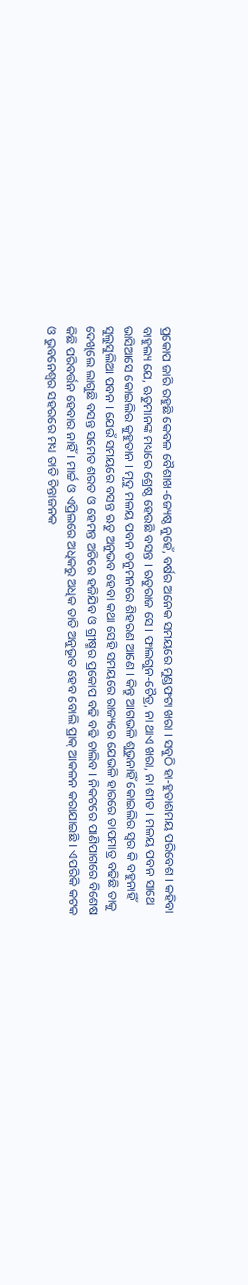ପ୍ରକୋପ ଜାରି ରହୁଛି କେବଳ ବୈଶାଖ-ଜ୍ୟେଷ୍ଠ ନୁହେଁ, ବର୍ଷର ଅନେକ ସମୟରେ ମୁଣ୍ଡଫଟା ଖରା । ସବୁଠି ହା-ହୁତାଶମୟ ପରିବେଶ । କହିବା ବାହୁଲ୍ୟ ଯେ, ଋତୁମାନଙ୍କ ମଧ୍ୟରେ ଶ୍ରେଷ୍ଠ ହେଉଛି ବସନ୍ତ । ଋତୁରାଜ ସେ । ଫାଲଗୁନ-ଚୈତ୍ର, ନା ଥାଏ ଖରା, ନା ଶୀତ । ମଳୟ ପବନ ସାଥେ ଭାସିଆସେ କୋଇଲିର କୁହୁତାନ । ମୃଦୁ ମଳୟ ପବନ ତନୁମନରେ ଶିହରଣ ଆଣେ । କିନ୍ତୁ ଆଗଭଳି ଶୁଭୁନାହିଁ କୋଇଲିର ସ୍ୱର କି ବହୁନାହିଁ ସୁଲୁସୁଲିଆ ପବନ । ଯେଉଁ ସମୟରେ ବସନ୍ତ ଋତୁ ଅନୁଭବ ହେବା କଥା ସେହି ସମୟରେ ରାଜ୍ୟରେ ଯେଭଳି ହାରରେ ତାପମାତ୍ର ବଢିଛି ତାକୁ ଦେଖିଲେ ଲାଗୁଛି ବସନ୍ତ ସମେତ ଶରତ ଓ ହେମନ୍ତ ଅଚିରେ ହଜିଯିବ ଓ ଗ୍ରୀଷ୍ମର ପ୍ରକୋପ ବଢି ବଢି ଚାଲିବ । ନିକଟରେ ପାଣିପାଗରେ ବିଶେଷ କିଛି ପରିବର୍ତ୍ତନ ହେବାର ନାହିଁ । ମାର୍ଚ୍ଚ ଓ ଏପ୍ରିଲରେ ଅଧିକରୁ ଅଧିକ ତାତି ଅନୁଭୂତ ହେବ ବୋଲି ପ୍ରାକ୍ ଆକଳନ କରାଯାଇଛି । ଏପରିକି କଟକ ଓ ଭୁବନେଶ୍ୱର ସହରରେ ମଧ୍ୟ ତାତି ଚିନ୍ତାଜନକ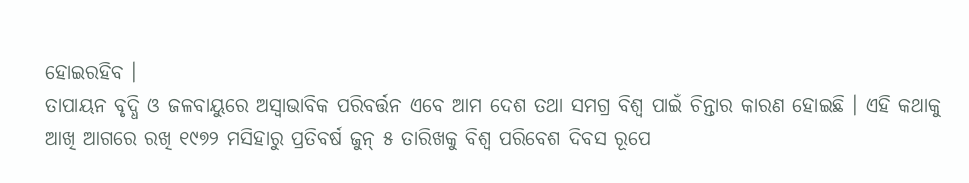ହୋଇରହିବ ।
ତାପାୟନ ବୃଦ୍ଧି ଓ ଜଳବାୟୁରେ ଅସ୍ୱାଭାବିକ ପରିବର୍ତ୍ତନ ଏବେ ଆମ ଦେଶ ତଥା ସମଗ୍ର ବିଶ୍ୱ ପାଇଁ ଚିନ୍ତାର କାରଣ ହୋଇଛି । ଏହି କଥାକୁ ଆଖି ଆଗରେ ରଖି ୧୯୭୨ ମସିହାରୁ ପ୍ରତିବର୍ଷ ଜୁନ୍ ୫ ତାରିଖକୁ ବିଶ୍ୱ ପରିବେଶ ଦିବସ ରୂପେ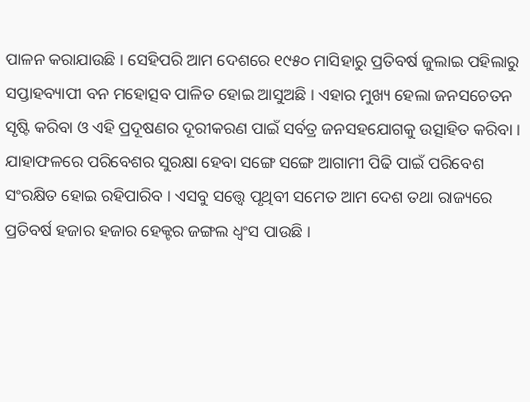ପାଳନ କରାଯାଉଛି । ସେହିପରି ଆମ ଦେଶରେ ୧୯୫୦ ମାସିହାରୁ ପ୍ରତିବର୍ଷ ଜୁଲାଇ ପହିଲାରୁ ସପ୍ତାହବ୍ୟାପୀ ବନ ମହୋତ୍ସବ ପାଳିତ ହୋଇ ଆସୁଅଛି । ଏହାର ମୁଖ୍ୟ ହେଲା ଜନସଚେତନ ସୃଷ୍ଟି କରିବା ଓ ଏହି ପ୍ରଦୂଷଣର ଦୂରୀକରଣ ପାଇଁ ସର୍ବତ୍ର ଜନସହଯୋଗକୁ ଉତ୍ସାହିତ କରିବା । ଯାହାଫଳରେ ପରିବେଶର ସୁରକ୍ଷା ହେବା ସଙ୍ଗେ ସଙ୍ଗେ ଆଗାମୀ ପିଢି ପାଇଁ ପରିବେଶ ସଂରକ୍ଷିତ ହୋଇ ରହିପାରିବ । ଏସବୁ ସତ୍ତ୍ୱେ ପୃଥିବୀ ସମେତ ଆମ ଦେଶ ତଥା ରାଜ୍ୟରେ ପ୍ରତିବର୍ଷ ହଜାର ହଜାର ହେକ୍ଟର ଜଙ୍ଗଲ ଧ୍ୱଂସ ପାଉଛି ।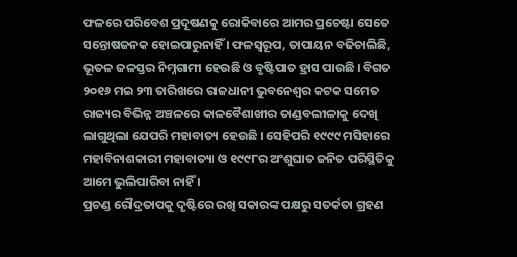ଫଳରେ ପରିବେଶ ପ୍ରଦୂଷଣକୁ ରୋକିବାରେ ଆମର ପ୍ରଚେଷ୍ଟା ସେତେ ସନ୍ତୋଷଜନକ ହୋଇପାରୁନାହିଁ । ଫଳସ୍ୱରୂପ, ତାପାୟନ ବଢିଚାଲିଛି, ଭୂତଳ ଜଳସ୍ତର ନିମ୍ନଗାମୀ ହେଉଛି ଓ ବୃଷ୍ଟିପାତ ହ୍ରାସ ପାଉଛି । ବିଗତ ୨୦୧୬ ମଇ ୨୩ ତାରିଖରେ ରାଜଧାନୀ ଭୁବନେଶ୍ୱର କଟକ ସମେତ ରାଜ୍ୟର ବିଭିନ୍ନ ଅଞ୍ଚଳରେ କାଳବୈଶାଖୀର ତାଣ୍ଡବଲୀଳାକୁ ଦେଖି ଲାଗୁଥିଲା ଯେପରି ମହାବାତ୍ୟ ହେଉଛି । ସେହିପରି ୧୯୯୯ ମସିହାରେ ମହାବିନାଶକାରୀ ମହାବାତ୍ୟା ଓ ୧୯୯୮ର ଅଂଶୁଘାତ ଜନିତ ପରିସ୍ଥିତିକୁ ଆମେ ଭୁଲିପାରିବା ନାହିଁ ।
ପ୍ରଚଣ୍ଡ ରୌଦ୍ରତାପକୁ ଦୃଷ୍ଟିରେ ରଖି ସକାରଙ୍କ ପକ୍ଷରୁ ସତର୍କତା ଗ୍ରହଣ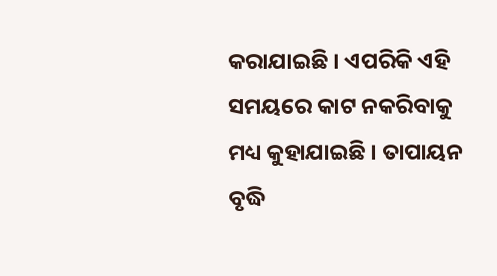କରାଯାଇଛି । ଏପରିକି ଏହି ସମୟରେ କାଟ ନକରିବାକୁ ମଧ୍ୟ କୁହାଯାଇଛି । ତାପାୟନ ବୃଦ୍ଧି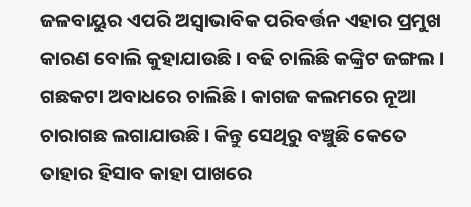ଜଳବାୟୁର ଏପରି ଅସ୍ୱାଭାବିକ ପରିବର୍ତ୍ତନ ଏହାର ପ୍ରମୁଖ କାରଣ ବୋଲି କୁହାଯାଉଛି । ବଢି ଚାଲିଛି କଙ୍କ୍ରିଟ ଜଙ୍ଗଲ । ଗଛକଟା ଅବାଧରେ ଚାଲିଛି । କାଗଜ କଲମରେ ନୂଆ ଚାରାଗଛ ଲଗାଯାଉଛି । କିନ୍ତୁ ସେଥିରୁ ବଞ୍ଚୁଛି କେତେ ତାହାର ହିସାବ କାହା ପାଖରେ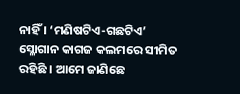ନାହିଁ । ‘ମଣିଷଟିଏ-ଗଛଟିଏ’ ସ୍ଳୋଗାନ କାଗଜ କଲମରେ ସୀମିତ ରହିଛି । ଆମେ ଜାଣିଛେ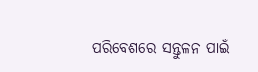ପରିବେଶରେ ସନ୍ତୁଳନ ପାଇଁ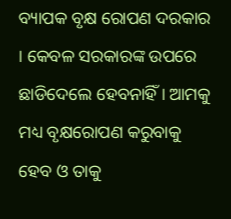ବ୍ୟାପକ ବୃକ୍ଷ ରୋପଣ ଦରକାର । କେବଳ ସରକାରଙ୍କ ଉପରେ ଛାଡିଦେଲେ ହେବନାହିଁ । ଆମକୁ ମଧ୍ୟ ବୃକ୍ଷରୋପଣ କରୁବାକୁ ହେବ ଓ ତାକୁ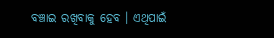ବଞ୍ଚାଇ ରଖିବାକୁ ହେବ । ଏଥିପାଇଁ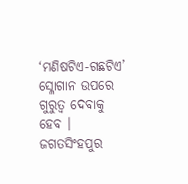‘ମଣିଷଟିଏ-ଗଛଟିଏ’ ସ୍ଳୋଗାନ ଉପରେ ଗୁରୁତ୍ୱ ଦେବାକୁ ହେବ ।
ଜଗତସିଂହପୁର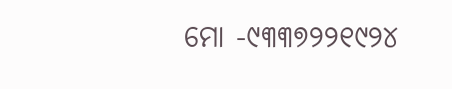ମୋ -୯୩୩୭୨୨୧୯୨୪